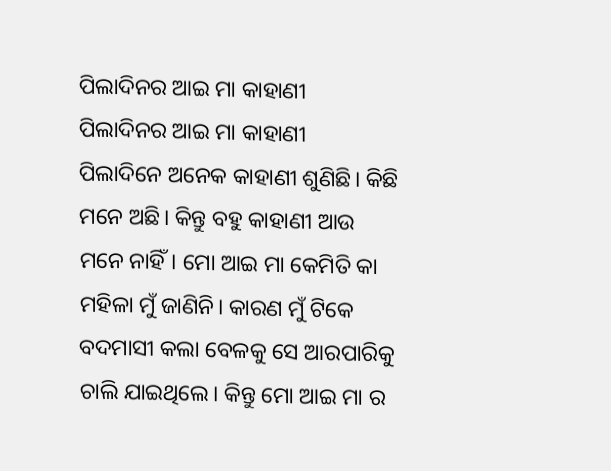ପିଲାଦିନର ଆଇ ମା କାହାଣୀ
ପିଲାଦିନର ଆଇ ମା କାହାଣୀ
ପିଲାଦିନେ ଅନେକ କାହାଣୀ ଶୁଣିଛି। କିଛି ମନେ ଅଛି। କିନ୍ତୁ ବହୁ କାହାଣୀ ଆଉ ମନେ ନାହିଁ। ମୋ ଆଇ ମା କେମିତି କା ମହିଳା ମୁଁ ଜାଣିନି। କାରଣ ମୁଁ ଟିକେ ବଦମାସୀ କଲା ବେଳକୁ ସେ ଆରପାରିକୁ ଚାଲି ଯାଇଥିଲେ। କିନ୍ତୁ ମୋ ଆଇ ମା ର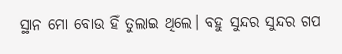ସ୍ଥାନ ମୋ ବୋଉ ହିଁ ତୁଲାଇ ଥିଲେ। ବହୁ ସୁନ୍ଦର ସୁନ୍ଦର ଗପ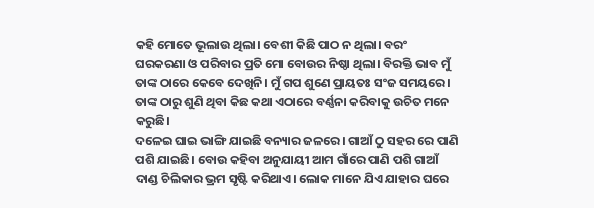କହି ମୋତେ ଭୂଲାଉ ଥିଲା। ବେଶୀ କିଛି ପାଠ ନ ଥିଲା। ବରଂ ଘରକରଣା ଓ ପରିବାର ପ୍ରତି ମୋ ବୋଉର ନିଷ୍ଠା ଥିଲା। ବିରକ୍ତି ଭାବ ମୁଁ ତାଙ୍କ ଠାରେ କେବେ ଦେଖିନି। ମୁଁ ଗପ ଶୁଣେ ପ୍ରାୟତଃ ସଂଜ ସମୟରେ। ତାଙ୍କ ଠାରୁ ଶୁଣି ଥିବା କିଛ କଥା ଏଠାରେ ବର୍ଣ୍ଣନା କରିବାକୁ ଉଚିତ ମନେ କରୁଛି।
ଦଳେଇ ଘାଇ ଭାଙ୍ଗି ଯାଇଛି ବନ୍ୟାର ଜଳରେ। ଗାଆଁ ଠୁ ସହର ରେ ପାଣି ପଶି ଯାଇଛି। ବୋଉ କହିବା ଅନୁଯାୟୀ ଆମ ଗାଁରେ ପାଣି ପଶି ଗାଆଁ ଦାଣ୍ଡ ଚିଲିକାର ଭ୍ରମ ସୃଷ୍ଟି କରିଥାଏ। ଲୋକ ମାନେ ଯିଏ ଯାହାର ଘରେ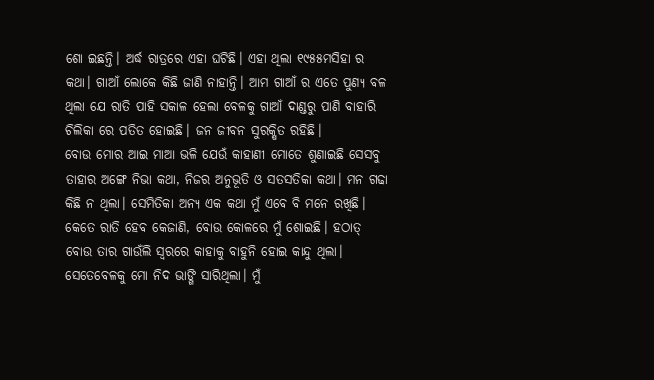ଶୋ ଇଛନ୍ତି। ଅର୍ଦ୍ଧ ରାତ୍ରରେ ଏହା ଘଟିଛି। ଏହା ଥିଲା ୧୯୫୫ମସିହା ର କଥା। ଗାଆଁ ଲୋକେ କିଛି ଜାଣି ନାହାନ୍ତି। ଆମ ଗାଆଁ ର ଏତେ ପୁଣ୍ୟ ବଳ ଥିଲା ଯେ ରାତି ପାହି ସକାଳ ହେଲା ବେଳକୁ ଗାଆଁ ଦାଣ୍ଡରୁ ପାଣି ବାହାରି ଚିଲିକା ରେ ପତିତ ହୋଇଛି। ଜନ ଜୀବନ ସୁରକ୍ଷିତ ରହିଛି।
ବୋଉ ମୋର ଆଇ ମାଆ ଭଳି ଯେଉଁ କାହାଣୀ ମୋତେ ଶୁଣାଇଛି ସେସବୁ ତାହାର ଅଙ୍ଗେ ନିଭା କଥା, ନିଜର ଅନୁଭୂତି ଓ ସତସତିକା କଥା। ମନ ଗଢା କିଛି ନ ଥିଲା। ସେମିତିକା ଅନ୍ୟ ଏକ କଥା ମୁଁ ଏବେ ବି ମନେ ରଖିଛି। କେତେ ରାତି ହେବ କେଜାଣି, ବୋଉ କୋଳରେ ମୁଁ ଶୋଇଛି। ହଠାତ୍ ବୋଉ ତାର ଗାଉଁଲି ସ୍ଵରରେ କାହାକୁ ବାହୁନି ହୋଇ କାନ୍ଦୁ ଥିଲା। ସେତେବେଳକୁ ମୋ ନିଦ ଭାଙ୍ଗି ସାରିଥିଲା। ମୁଁ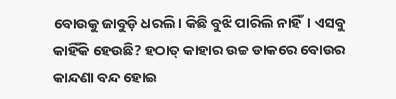ବୋଉକୁ ଜାବୁଡ଼ି ଧରଲି। କିଛି ବୁଝି ପାରିଲି ନାହିଁ। ଏସବୁ କାହିଁକି ହେଉଛି? ହଠାତ୍ କାହାର ଉଚ୍ଚ ଡାକରେ ବୋଉର କାନ୍ଦଣା ବନ୍ଦ ହୋଇ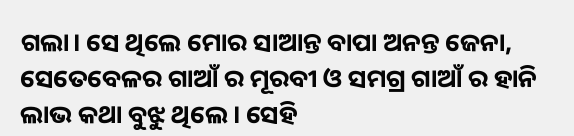ଗଲା। ସେ ଥିଲେ ମୋର ସାଆନ୍ତ ବାପା ଅନନ୍ତ ଜେନା, ସେତେବେଳର ଗାଆଁ ର ମୂରବୀ ଓ ସମଗ୍ର ଗାଆଁ ର ହାନି ଲାଭ କଥା ବୁଝୁ ଥିଲେ। ସେହି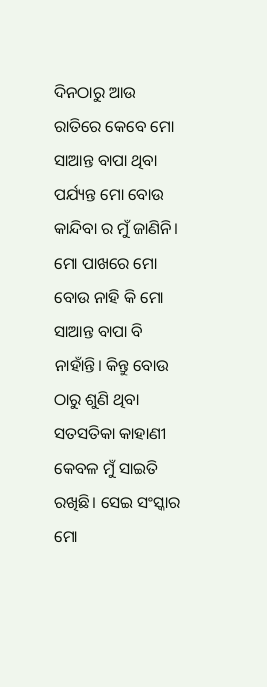ଦିନଠାରୁ ଆଉ ରାତିରେ କେବେ ମୋ ସାଆନ୍ତ ବାପା ଥିବା ପର୍ଯ୍ୟନ୍ତ ମୋ ବୋଉ କାନ୍ଦିବା ର ମୁଁ ଜାଣିନି। ମୋ ପାଖରେ ମୋ ବୋଉ ନାହି କି ମୋ ସାଆନ୍ତ ବାପା ବି ନାହାଁନ୍ତି। କିନ୍ତୁ ବୋଉ ଠାରୁ ଶୁଣି ଥିବା ସତସତିକା କାହାଣୀ କେବଳ ମୁଁ ସାଇତି ରଖିଛି। ସେଇ ସଂସ୍କାର ମୋ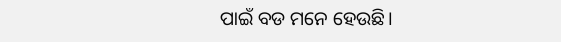ପାଇଁ ବଡ ମନେ ହେଉଛି।